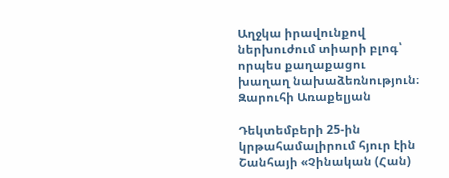Աղջկա իրավունքով ներխուժում տիարի բլոգ՝ որպես քաղաքացու խաղաղ նախաձեռնություն։
Զարուհի Առաքելյան

Դեկտեմբերի 25-ին կրթահամալիրում հյուր էին Շանհայի «Չինական (Հան)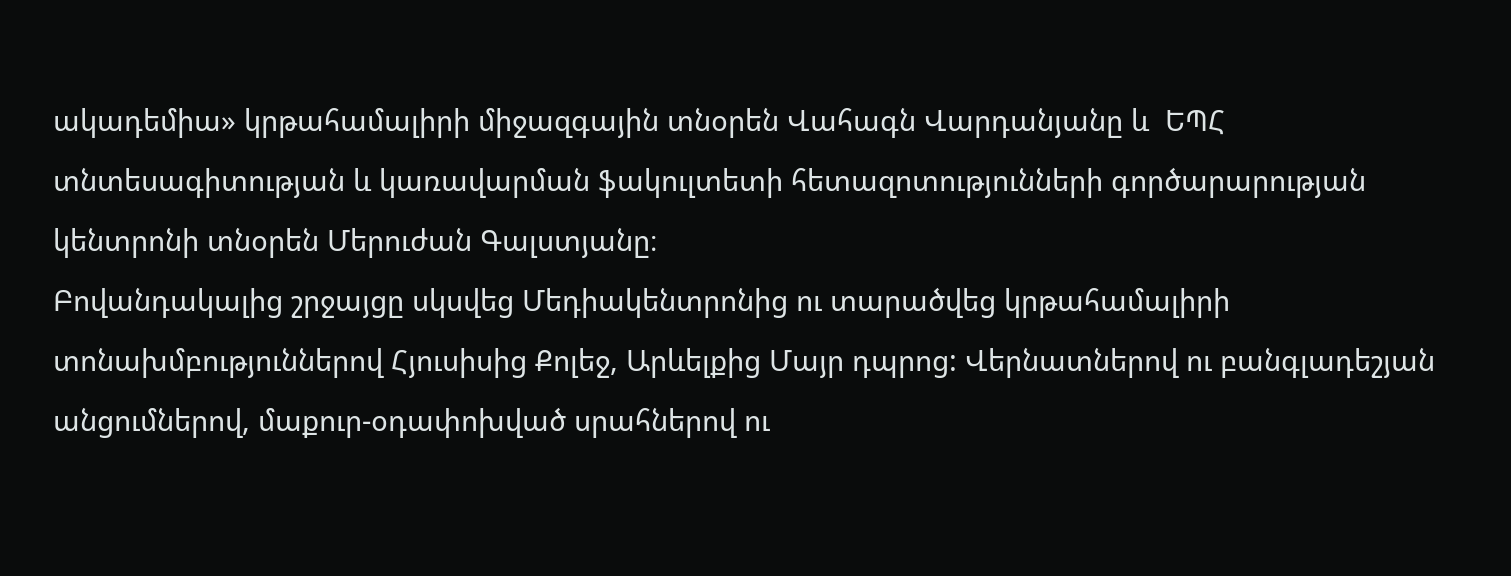ակադեմիա» կրթահամալիրի միջազգային տնօրեն Վահագն Վարդանյանը և  ԵՊՀ տնտեսագիտության և կառավարման ֆակուլտետի հետազոտությունների գործարարության կենտրոնի տնօրեն Մերուժան Գալստյանը։
Բովանդակալից շրջայցը սկսվեց Մեդիակենտրոնից ու տարածվեց կրթահամալիրի տոնախմբություններով Հյուսիսից Քոլեջ, Արևելքից Մայր դպրոց: Վերնատներով ու բանգլադեշյան անցումներով, մաքուր-օդափոխված սրահներով ու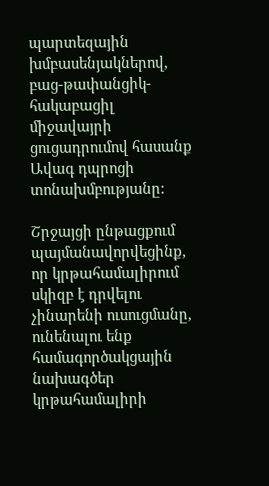պարտեզային խմբասենյակներով, բաց-թափանցիկ-հակաբացիլ միջավայրի ցուցադրումով հասանք Ավագ դպրոցի տոնախմբությանը:

Շրջայցի ընթացքում պայմանավորվեցինք, որ կրթահամալիրում սկիզբ է դրվելու չինարենի ուսուցմանը, ունենալու ենք համագործակցային նախագծեր կրթահամալիրի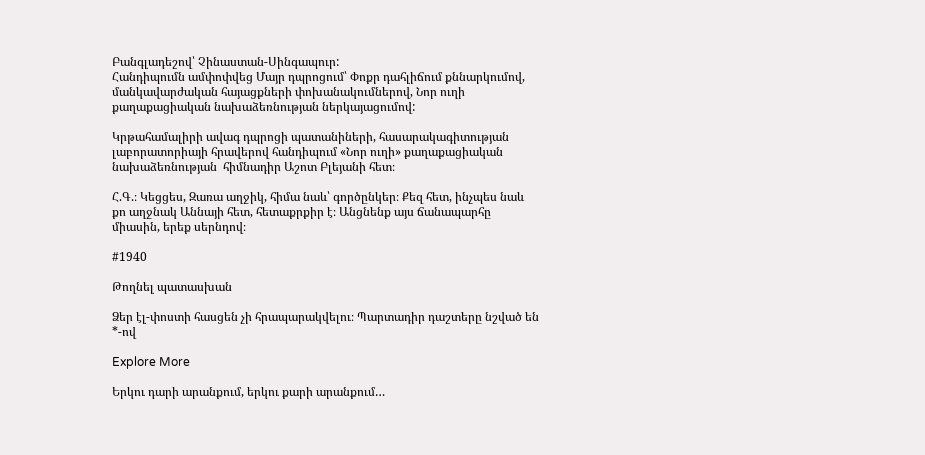Բանգլադեշով՝ Չինաստան-Սինգապուր:
Հանդիպումն ամփոփվեց Մայր դպրոցում՝ Փոքր դահլիճում քննարկումով, մանկավարժական հայացքների փոխանակումներով, Նոր ուղի քաղաքացիական նախաձեռնության ներկայացումով:

Կրթահամալիրի ավագ դպրոցի պատանիների, հասարակագիտության լաբորատորիայի հրավերով հանդիպում «Նոր ուղի» քաղաքացիական նախաձեռնության  հիմնադիր Աշոտ Բլեյանի հետ։

Հ.Գ.։ Կեցցես, Զառա աղջիկ, հիմա նաև՝ գործընկեր։ Քեզ հետ, ինչպես նաև քո աղջնակ Աննայի հետ, հետաքրքիր է։ Անցնենք այս ճանապարհը միասին, երեք սերնդով։

#1940

Թողնել պատասխան

Ձեր էլ-փոստի հասցեն չի հրապարակվելու։ Պարտադիր դաշտերը նշված են *-ով

Explore More

Երկու դարի արանքում, երկու քարի արանքում…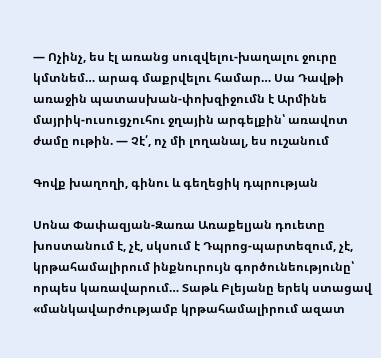— Ոչինչ, ես էլ առանց սուզվելու-խաղալու ջուրը կմտնեմ… արագ մաքրվելու համար… Սա Դավթի առաջին պատասխան-փոխզիջումն է Արմինե մայրիկ-ուսուցչուհու ջղային արգելքին՝ առավոտ ժամը ութին. — Չէ՛, ոչ մի լողանալ, ես ուշանում

Գովք խաղողի, գինու և գեղեցիկ դպրության

Սոնա Փափազյան-Զառա Առաքելյան դուետը խոստանում է, չէ, սկսում է Դպրոց-պարտեզում, չէ, կրթահամալիրում ինքնուրույն գործունեությունը՝ որպես կառավարում… Տաթև Բլեյանը երեկ ստացավ «մանկավարժությամբ կրթահամալիրում ազատ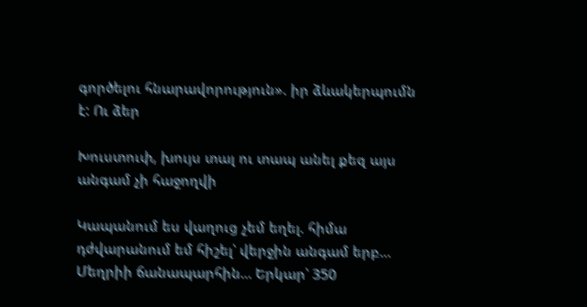գործելու հնարավորություն». իր ձևակերպումն է: Ու ձեր

Խուստուփ, խույս տալ ու տապ անել քեզ այս անգամ չի հաջողվի

Կապանում ես վաղուց չեմ եղել. հիմա  դժվարանում եմ հիշել՝ վերջին անգամ երբ… Մեղրիի ճանապարհին… Երկար՝ 350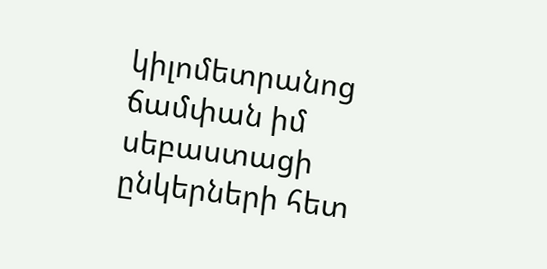կիլոմետրանոց ճամփան իմ սեբաստացի ընկերների հետ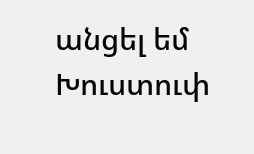անցել եմ Խուստուփ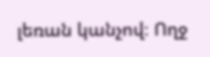լեռան կանչով։ Ողջ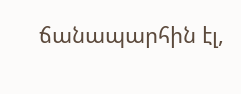ճանապարհին էլ,